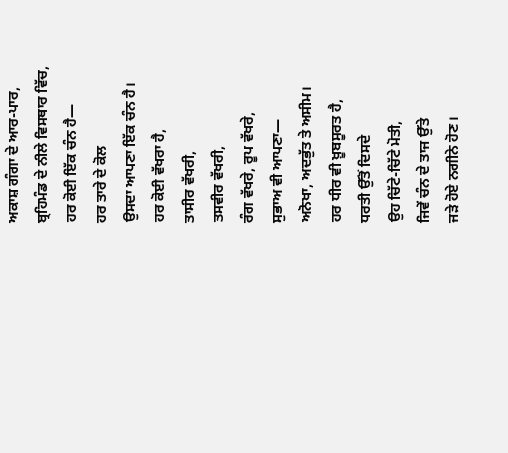ਅਕਾਸ਼ ਗੰਗਾ ਦੇ ਆਰ-ਪਾਰ,
ਬ੍ਰਹਿਮੰਡ ਦੇ ਨੀਲੇ ਵਿਸਥਾਰ ਵਿੱਚ,
ਹਰ ਕੋਈ ਇੱਕ ਚੰਨ ਹੈ—
ਹਰ ਤਾਰੇ ਦੇ ਕੋਲ
ਉਸਦਾ ਆਪਣਾ ਇੱਕ ਚੰਨ ਹੈ।
ਹਰ ਕੋਈ ਵੱਖਰਾ ਹੈ,
ਤਾਸੀਰ ਵੱਖਰੀ,
ਤਸਵੀਰ ਵੱਖਰੀ,
ਰੰਗ ਵੱਖਰੇ, ਰੂਪ ਵੱਖਰੇ,
ਸੁਭਾਅ ਵੀ ਆਪਣਾ—
ਅਨੋਖਾ, ਅਦਭੁੱਤ ਤੇ ਅਸੀਮ।
ਹਰ ਧੀਰ ਵੀ ਖ਼ੂਬਸੂਰਤ ਹੈ,
ਧਰਤੀ ਉੱਤੋਂ ਦਿਸਦੇ
ਉਹ ਚਿੱਟੇ-ਚਿੱਟੇ ਮੋਤੀ,
ਜਿਵੇਂ ਚੰਨ ਦੇ ਤਾਜ ਉੱਤੇ
ਜੜੇ ਹੋਏ ਨਗੀਨੇ ਹੋਣ।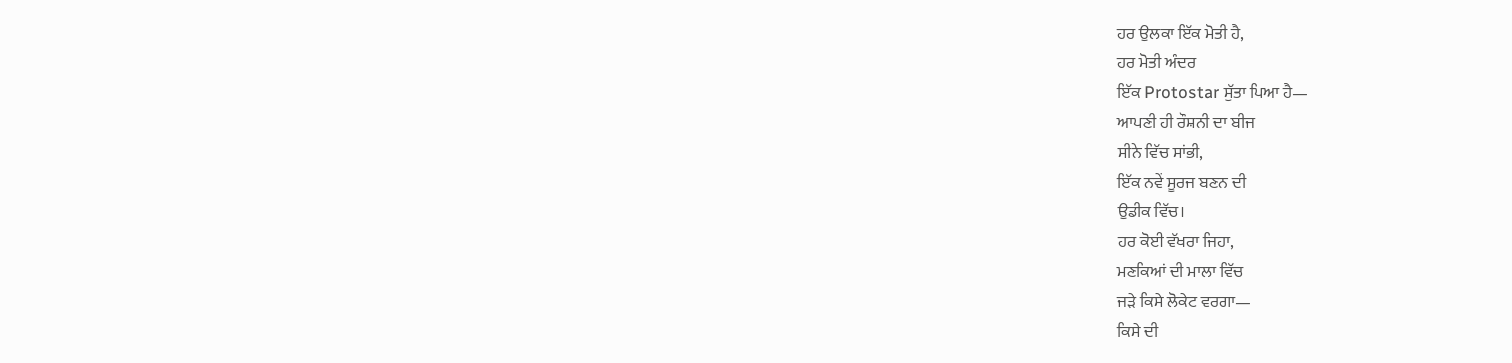ਹਰ ਉਲਕਾ ਇੱਕ ਮੋਤੀ ਹੈ,
ਹਰ ਮੋਤੀ ਅੰਦਰ
ਇੱਕ Protostar ਸੁੱਤਾ ਪਿਆ ਹੈ—
ਆਪਣੀ ਹੀ ਰੌਸ਼ਨੀ ਦਾ ਬੀਜ
ਸੀਨੇ ਵਿੱਚ ਸਾਂਭੀ,
ਇੱਕ ਨਵੇਂ ਸੂਰਜ ਬਣਨ ਦੀ
ਉਡੀਕ ਵਿੱਚ।
ਹਰ ਕੋਈ ਵੱਖਰਾ ਜਿਹਾ,
ਮਣਕਿਆਂ ਦੀ ਮਾਲਾ ਵਿੱਚ
ਜੜੇ ਕਿਸੇ ਲੋਕੇਟ ਵਰਗਾ—
ਕਿਸੇ ਦੀ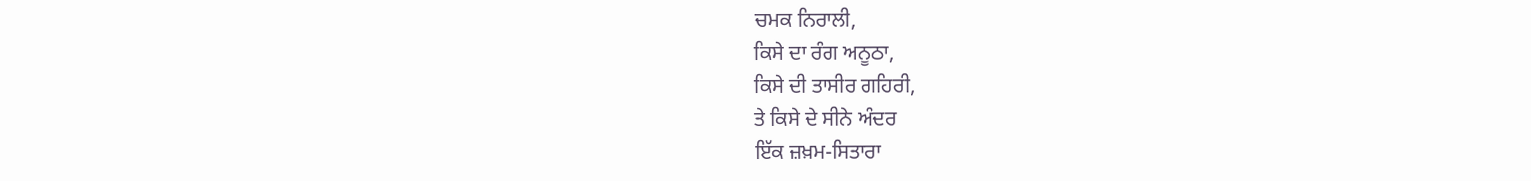ਚਮਕ ਨਿਰਾਲੀ,
ਕਿਸੇ ਦਾ ਰੰਗ ਅਨੂਠਾ,
ਕਿਸੇ ਦੀ ਤਾਸੀਰ ਗਹਿਰੀ,
ਤੇ ਕਿਸੇ ਦੇ ਸੀਨੇ ਅੰਦਰ
ਇੱਕ ਜ਼ਖ਼ਮ-ਸਿਤਾਰਾ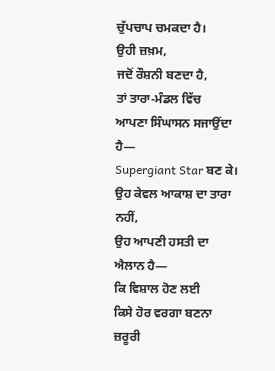ਚੁੱਪਚਾਪ ਚਮਕਦਾ ਹੈ।
ਉਹੀ ਜ਼ਖ਼ਮ,
ਜਦੋਂ ਰੌਸ਼ਨੀ ਬਣਦਾ ਹੈ,
ਤਾਂ ਤਾਰਾ-ਮੰਡਲ ਵਿੱਚ
ਆਪਣਾ ਸਿੰਘਾਸਨ ਸਜਾਉਂਦਾ ਹੈ—
Supergiant Star ਬਣ ਕੇ।
ਉਹ ਕੇਵਲ ਆਕਾਸ਼ ਦਾ ਤਾਰਾ ਨਹੀਂ,
ਉਹ ਆਪਣੀ ਹਸਤੀ ਦਾ ਐਲਾਨ ਹੈ—
ਕਿ ਵਿਸ਼ਾਲ ਹੋਣ ਲਈ
ਕਿਸੇ ਹੋਰ ਵਰਗਾ ਬਣਨਾ ਜ਼ਰੂਰੀ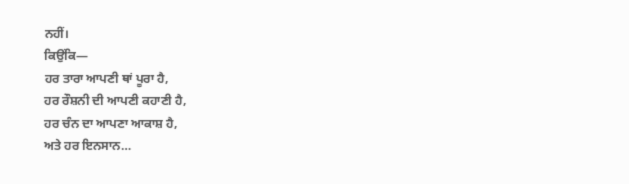ਨਹੀਂ।
ਕਿਉਂਕਿ—
ਹਰ ਤਾਰਾ ਆਪਣੀ ਥਾਂ ਪੂਰਾ ਹੈ,
ਹਰ ਰੌਸ਼ਨੀ ਦੀ ਆਪਣੀ ਕਹਾਣੀ ਹੈ,
ਹਰ ਚੰਨ ਦਾ ਆਪਣਾ ਆਕਾਸ਼ ਹੈ,
ਅਤੇ ਹਰ ਇਨਸਾਨ…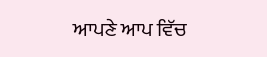ਆਪਣੇ ਆਪ ਵਿੱਚ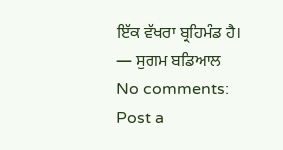ਇੱਕ ਵੱਖਰਾ ਬ੍ਰਹਿਮੰਡ ਹੈ।
— ਸੁਗਮ ਬਡਿਆਲ
No comments:
Post a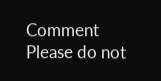Comment
Please do not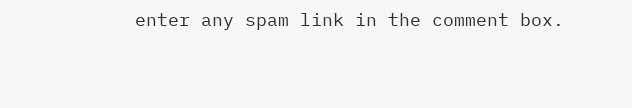enter any spam link in the comment box.